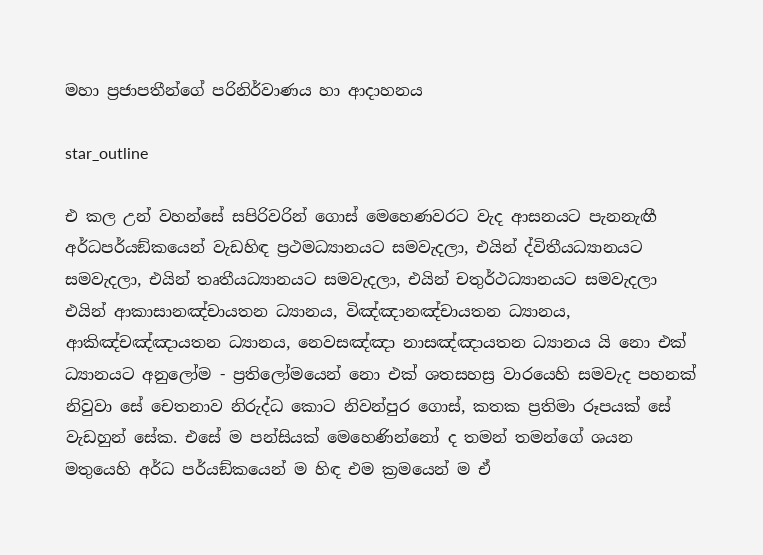මහා ප්‍රජාපතීන්ගේ පරිනිර්වාණය හා ආදාහනය

star_outline

එ කල උන් වහන්සේ සපිරිවරින් ගොස් මෙහෙණවරට වැද ආසනයට පැනනැඟී අර්ධපර්යඞ්කයෙන් වැඩහිඳ ප්‍රථමධ්‍යානයට සමවැදලා, එයින් ද්විතීයධ්‍යානයට සමවැදලා, එයින් තෘතීයධ්‍යානයට සමවැදලා, එයින් චතුර්ථධ්‍යානයට සමවැදලා එයින් ආකාසානඤ්චායතන ධ්‍යානය, විඤ්ඤානඤ්චායතන ධ්‍යානය, ආකිඤ්චඤ්ඤායතන ධ්‍යානය, නෙවසඤ්ඤා නාසඤ්ඤායතන ධ්‍යානය යි නො එක් ධ්‍යානයට අනුලෝම - ප්‍රතිලෝමයෙන් නො එක් ශතසහස්‍ර වාරයෙහි සමවැද පහනක් නිවුවා සේ චෙතනාව නිරුද්ධ කොට නිවන්පුර ගොස්, කතක ප්‍රතිමා රූපයක් සේ වැඩහුන් සේක. එසේ ම පන්සියක් මෙහෙණින්නෝ ද තමන් තමන්ගේ ශයන මතුයෙහි අර්ධ පර්යඞ්කයෙන් ම හිඳ එම ක්‍රමයෙන් ම ඒ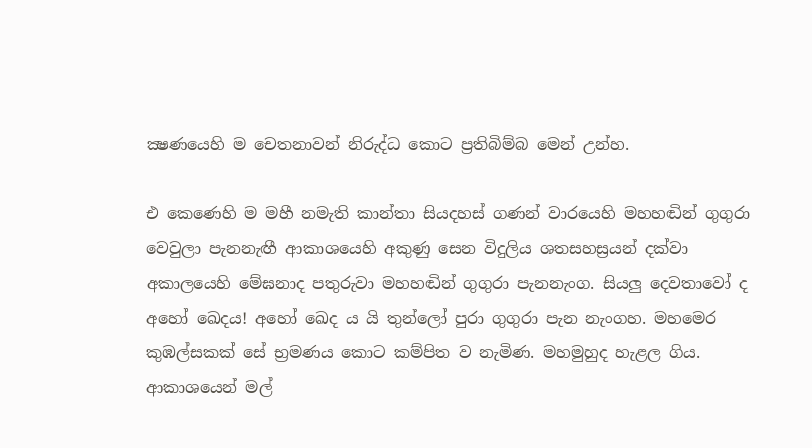ක්‍ෂණයෙහි ම චෙතනාවන් නිරුද්ධ කොට ප්‍රතිබිම්බ මෙන් උන්හ.

එ කෙණෙහි ම මහී නමැති කාන්තා සියදහස් ගණන් වාරයෙහි මහහඬින් ගුගුරා වෙවුලා පැනනැඟී ආකාශයෙහි අකුණු සෙන විදුලිය ශතසහස්‍රයන් දක්වා අකාලයෙහි මේඝනාද පතුරුවා මහහඬින් ගුගුරා පැනනැංග. සියලු දෙවතාවෝ ද අහෝ ඛෙදය! අහෝ ඛෙද ය යි තුන්ලෝ පුරා ගුගුරා පැන නැංගහ. මහමෙර කුඹල්සකක් සේ භ්‍රමණය කොට කම්පිත ව නැමිණ. මහමුහුද හැළල ගිය. ආකාශයෙන් මල්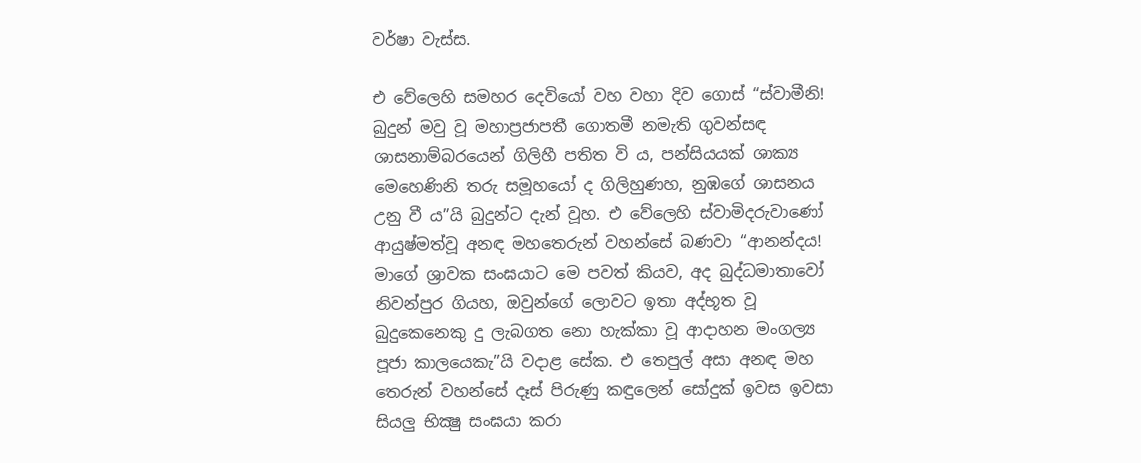වර්ෂා වැස්ස.

එ වේලෙහි සමහර දෙවියෝ වහ වහා දිව ගොස් “ස්වාමීනි! බුදුන් මවු වූ මහාප්‍රජාපතී ගොතමී නමැති ගුවන්සඳ ශාසනාම්බරයෙන් ගිලිහී පතිත වි ය, පන්සියයක් ශාක්‍ය මෙහෙණිනි තරු සමූහයෝ ද ගිලිහුණහ, නුඹගේ ශාසනය උනු වී ය”යි බුදුන්ට දැන් වූහ. එ වේලෙහි ස්වාමිදරුවාණෝ ආයුෂ්මත්වූ අනඳ මහතෙරුන් වහන්සේ බණවා “ආනන්දය! මාගේ ශ්‍රාවක සංඝයාට මෙ පවත් කියව, අද බුද්ධමාතාවෝ නිවන්පුර ගියහ, ඔවුන්ගේ ලොවට ඉතා අද්භූත වූ බුදුකෙනෙකු දු ලැබගත නො හැක්කා වූ ආදාහන මංගල්‍ය පූජා කාලයෙකැ”යි වදාළ සේක. එ තෙපුල් අසා අනඳ මහ තෙරුන් වහන්සේ දෑස් පිරුණු කඳුලෙන් සෝදුක් ඉවස ඉවසා සියලු භික්‍ෂු සංඝයා කරා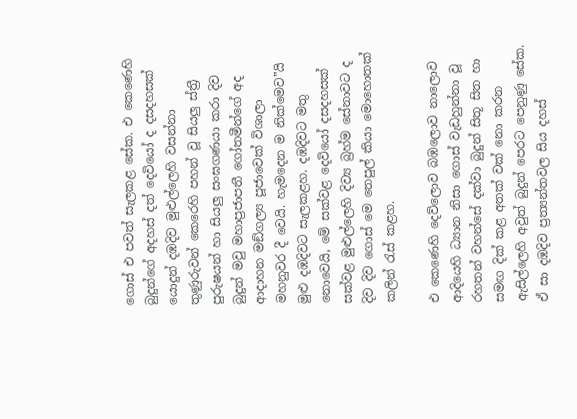ගොස් එ පවත් සැලකළ සේක. එ කෙණෙහි බුදුන්ගේ අදහස් දත් දෙවියෝ ද දසදහසක් යොදුන් දඹදිව මුළුල්ලෙහි වසන්නා තුණුරුවන් කෙරෙහි පහන් වූ සියලු ස්ත්‍රී පුරුෂයන් හා සියලු සංඝගණයා කරා දිව බුදුන් මවු මහාප්‍රජාපතී ගෝතමීන්ගේ අද ආදාහන මඞ්ගල්‍ය පූජාවෙක් විශාලා මහනුවර දී වෙයි. හැමදෙන ම නික්මෙව”යි මුළු දඹදිවට සැලකළහ. දඹදිවට මතු නොවෙයි, මේ සක්වළ දෙවියෝ දසදහසක් සක්වළ මුළුල්ලෙහි දිව්‍ය බ්‍රහ්ම සේනාවට ද දිව දිව ගොස් මෙ තෙපුල් කියා මොහොතක් කලින් රැස් කළහ.

එ කෙණෙහි දෙව්ලොව බඹලොව නාලොව ආදියෙහි ධ්‍යාන නිසා ගොස් වැඩහුන්නා වූ රහතන් වහන්සේ දක්වා බුදුන් සිතූ සිත හා සමඟ දික් කළ අතක් වක් නො කරන ඇසිල්ලෙහි අවුත් බුදුන් පෙරට පෙනුණු සේක. ඒ සා දඹදිව ප්‍රත්‍යන්තවල සිය දහස්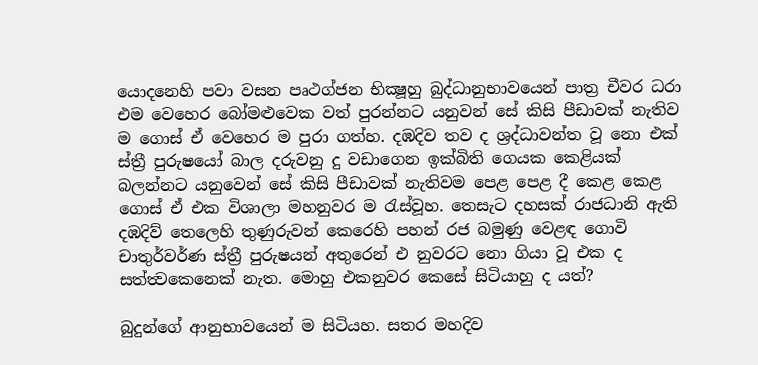යොදනෙහි පවා වසන පෘථග්ජන භික්‍ෂූහු බුද්ධානුභාවයෙන් පාත්‍ර චීවර ධරා එම වෙහෙර බෝමළුවෙක වත් පුරන්නට යනුවන් සේ කිසි පීඩාවක් නැතිව ම ගොස් ඒ වෙහෙර ම පුරා ගත්හ. දඹදිව තව ද ශ්‍රද්ධාවන්ත වූ නො එක් ස්ත්‍රී පුරුෂයෝ බාල දරුවනු දු වඩාගෙන ඉක්බිති ගෙයක කෙළියක් බලන්නට යනුවෙන් සේ කිසි පීඩාවක් නැතිවම පෙළ පෙළ දී කෙළ කෙළ ගොස් ඒ එක විශාලා මහනුවර ම රැස්වූහ. තෙසැට දහසක් රාජධානි ඇති දඹදිව් තෙලෙහි තුණුරුවන් කෙරෙහි පහන් රජ බමුණු වෙළඳ ගොවි චාතුර්වර්ණ ස්ත්‍රී පුරුෂයන් අතුරෙන් එ නුවරට නො ගියා වූ එක ද සත්ත්‍වකෙනෙක් නැත. මොහු එකනුවර කෙසේ සිටියාහු ද යත්?

බුදුන්ගේ ආනුභාවයෙන් ම සිටියහ. සතර මහදිව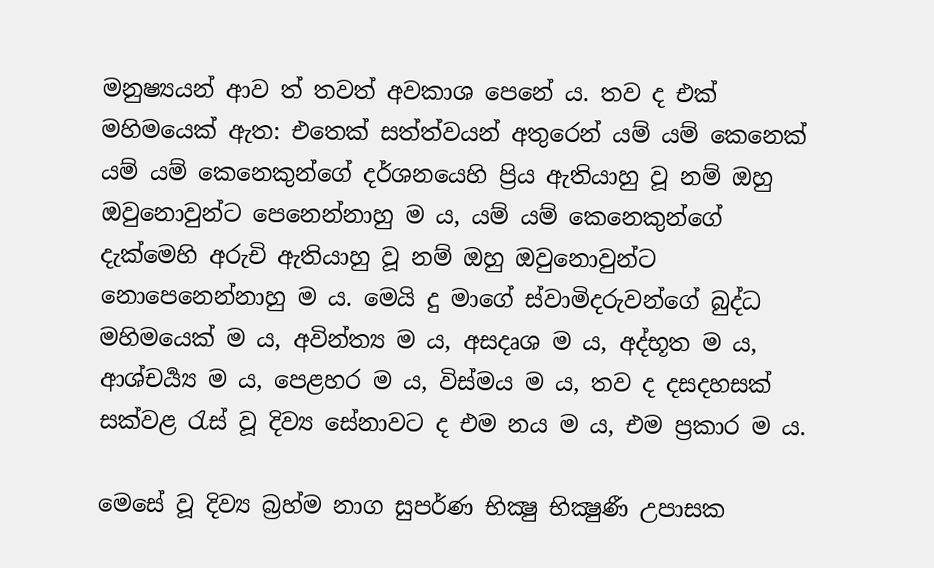මනුෂ්‍යයන් ආව ත් තවත් අවකාශ පෙනේ ය. තව ද එක් මහිමයෙක් ඇත: එතෙක් සත්ත්වයන් අතුරෙන් යම් යම් කෙනෙක් යම් යම් කෙනෙකුන්ගේ දර්ශනයෙහි ප්‍රිය ඇතියාහු වූ නම් ඔහු ඔවුනොවුන්ට පෙනෙන්නාහු ම ය, යම් යම් කෙනෙකුන්ගේ දැක්මෙහි අරුචි ඇතියාහු වූ නම් ඔහු ඔවුනොවුන්ට නොපෙනෙන්නාහු ම ය. මෙයි දු මාගේ ස්වාමිදරුවන්ගේ බුද්ධ මහිමයෙක් ම ය, අවින්ත්‍ය ම ය, අසදෘශ ම ය, අද්භූත ම ය, ආශ්චර්‍ය්‍ය ම ය, පෙළහර ම ය, විස්මය ම ය, තව ද දසදහසක් සක්වළ රැස් වූ දිව්‍ය සේනාවට ද එම නය ම ය, එම ප්‍රකාර ම ය.

මෙසේ වූ දිව්‍ය බ්‍රහ්ම නාග සුපර්ණ භික්‍ෂු භික්‍ෂුණී උපාසක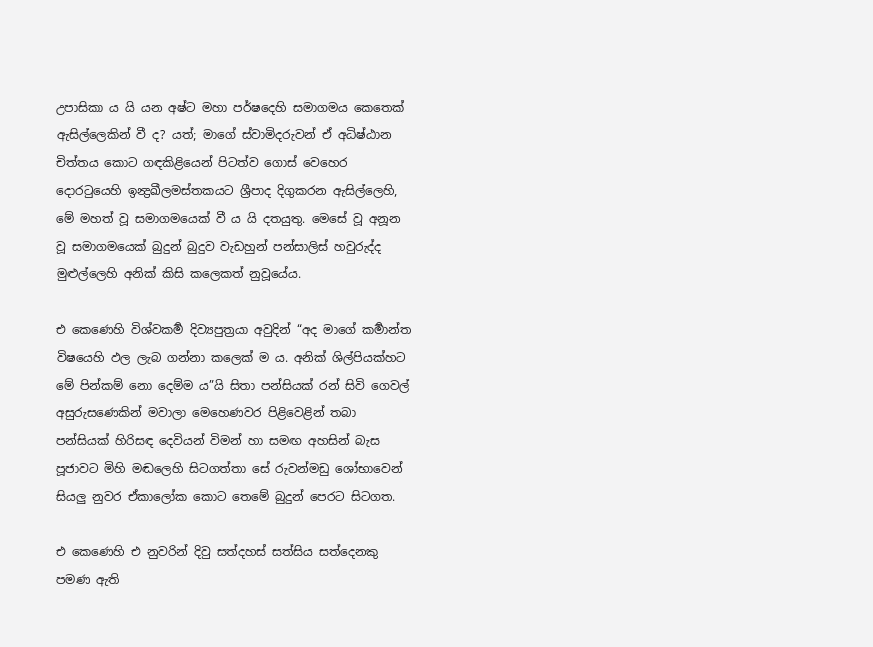උපාසිකා ය යි යන අෂ්ට මහා පර්ෂදෙහි සමාගමය කෙතෙක් ඇසිල්ලෙකින් වී ද? යත්; මාගේ ස්වාමිදරුවන් ඒ අධිෂ්ඨාන චිත්තය කොට ගඳකිළියෙන් පිටත්ව ගොස් වෙහෙර දොරටුයෙහි ඉන්‍ද්‍රඛීලමස්තකයට ශ්‍රීපාද දිගුකරන ඇසිල්ලෙහි, මේ මහත් වූ සමාගමයෙක් වී ය යි දතයුතු. මෙසේ වූ අනූන වූ සමාගමයෙක් බුදුන් බුදුව වැඩහුන් පන්සාලිස් හවුරුද්ද මුළුල්ලෙහි අනික් කිසි කලෙකත් නුවූයේය.

එ කෙණෙහි විශ්වකර්‍ම දිව්‍යපුත්‍රයා අවුදින් “අද මාගේ කර්‍මාන්ත විෂයෙහි ඵල ලැබ ගන්නා කලෙක් ම ය. අනික් ශිල්පියක්හට මේ පින්කම් නො දෙම්ම ය”යි සිතා පන්සියක් රන් සිවි ගෙවල් අසුරුසණෙකින් මවාලා මෙහෙණවර පිළිවෙළින් තබා පන්සියක් හිරිසඳ දෙවියන් විමන් හා සමඟ අහසින් බැස පූජාවට මිහි මඬලෙහි සිටගත්තා සේ රුවන්මඩු ශෝභාවෙන් සියලු නුවර ඒකාලෝක කොට තෙමේ බුදුන් පෙරට සිටගත.

එ කෙණෙහි එ නුවරින් දිවු සත්දහස් සත්සිය සත්දෙනකු පමණ ඇති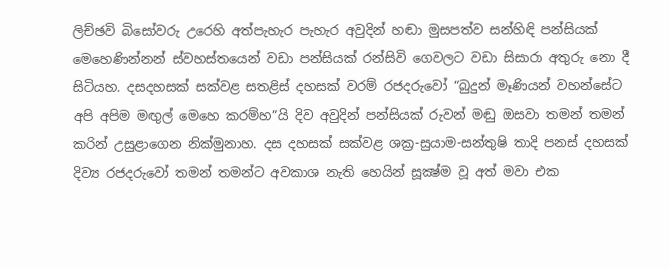ලිච්ඡවි බිසෝවරු උරෙහි අත්පැහැර පැහැර අවුදින් හඬා මුසපත්ව සන්හිඳි පන්සියක් මෙහෙණින්නන් ස්වහස්තයෙන් වඩා පන්සියක් රන්සිවි ගෙවලට වඩා සිසාරා අතුරු නො දී සිටියහ. දසදහසක් සක්වළ සතළිස් දහසක් වරම් රජදරුවෝ “බුදුන් මෑණියන් වහන්සේට අපි අපිම මඟුල් මෙහෙ කරම්හ”යි දිව අවුදින් පන්සියක් රුවන් මඬු ඔසවා තමන් තමන් කරින් උසුළාගෙන නික්මුනාහ. දස දහසක් සක්වළ ශක්‍ර-සුයාම-සන්තුෂි තාදි පනස් දහසක් දිව්‍ය රජදරුවෝ තමන් තමන්ට අවකාශ නැති හෙයින් සූක්‍ෂ්ම වූ අත් මවා එක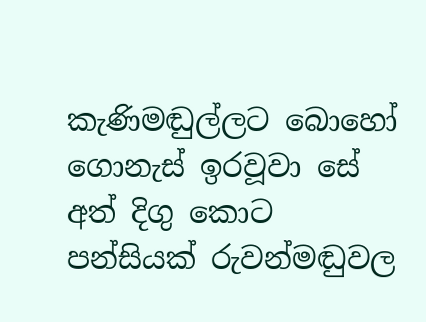කැණිමඬුල්ලට බොහෝ ගොනැස් ඉරවූවා සේ අත් දිගු කොට පන්සියක් රුවන්මඬුවල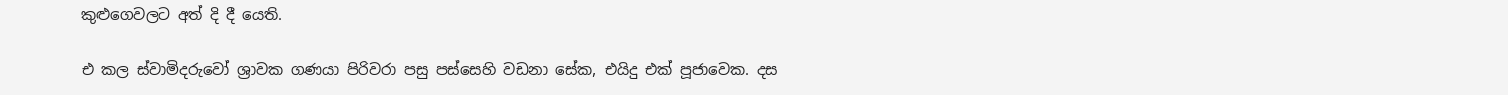කුළුගෙවලට අත් දි දී යෙති.

එ කල ස්වාමිදරුවෝ ශ්‍රාවක ගණයා පිරිවරා පසු පස්සෙහි වඩනා සේක, එයිදු එක් පූජාවෙක. දස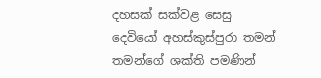දහසක් සක්වළ සෙසු දෙවියෝ අහස්කුස්පුරා තමන් තමන්ගේ ශක්ති පමණින්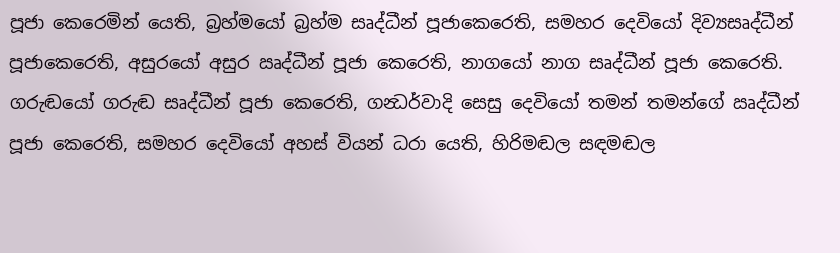පූජා කෙරෙමින් යෙති, බ්‍රහ්මයෝ බ්‍රහ්ම සෘද්ධීන් පූජාකෙරෙති, සමහර දෙවියෝ දිව්‍යසෘද්ධීන් පූජාකෙරෙති, අසුරයෝ අසුර ඍද්ධීන් පූජා කෙරෙති, නාගයෝ නාග සෘද්ධීන් පූජා කෙරෙති. ගරුඬයෝ ගරුඬ සෘද්ධීන් පූජා කෙරෙති, ගන්‍ධර්වාදි සෙසු දෙවියෝ තමන් තමන්ගේ ඍද්ධීන් පූජා කෙරෙති, සමහර දෙවියෝ අහස් වියන් ධරා යෙති, හිරිමඬල සඳමඬල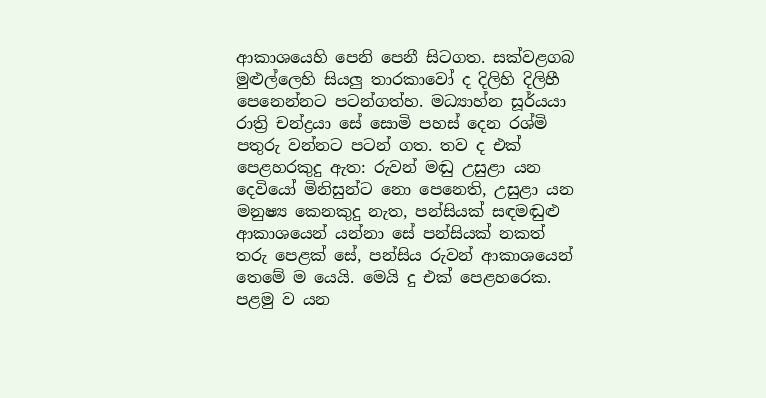ආකාශයෙහි පෙනි පෙනී සිටගත. සක්වළගබ මුළුල්ලෙහි සියලු තාරකාවෝ ද දිලිහි දිලිහී පෙනෙන්නට පටන්ගත්හ. මධ්‍යාහ්න සූර්යයා රාත්‍රි චන්ද්‍රයා සේ සොමි පහස් දෙන රශ්මි පතුරු වන්නට පටන් ගත. තව ද එක් පෙළහරකුදු ඇත: රුවන් මඬු උසුළා යන දෙවියෝ මිනිසුන්ට නො පෙනෙති, උසුළා යන මනුෂ්‍ය කෙනකුදු නැත, පන්සියක් සඳමඬුළු ආකාශයෙන් යන්නා සේ පන්සියක් නකත් තරු පෙළක් සේ, පන්සිය රුවන් ආකාශයෙන් තෙමේ ම යෙයි. මෙයි දු එක් පෙළහරෙක. පළමු ව යන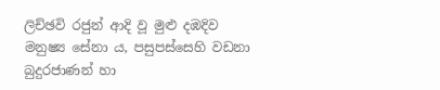ලිච්ඡවි රජුන් ආදි වූ මුළු දඹදිව මනුෂ්‍ය සේනා ය, පසුපස්සෙහි වඩනා බුදුරජාණන් හා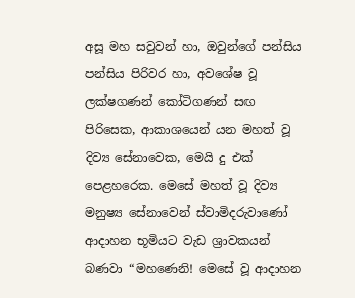අසූ මහ සවුවන් හා, ඔවුන්ගේ පන්සිය පන්සිය පිරිවර හා, අවශේෂ වූ ලක්ෂගණන් කෝටිගණන් සඟ පිරිසෙක, ආකාශයෙන් යන මහත් වූ දිව්‍ය සේනාවෙක, මෙයි දු එක් පෙළහරෙක. මෙසේ මහත් වූ දිව්‍ය මනුෂ්‍ය සේනාවෙන් ස්වාමිදරුවාණෝ ආදාහන භූමියට වැඩ ශ්‍රාවකයන් බණවා “මහණෙනි! මෙසේ වූ ආදාහන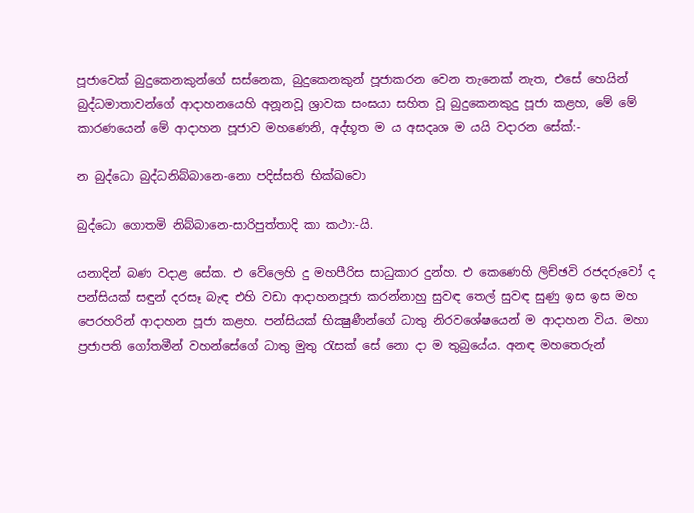පූජාවෙක් බුදුකෙනකුන්ගේ සස්නෙක, බුදුකෙනකුන් පූජාකරන වෙන තැනෙක් නැත, එසේ හෙයින් බුද්ධමාතාවන්ගේ ආදාහනයෙහි අනූනවූ ශ්‍රාවක සංඝයා සහිත වූ බුදුකෙනකුදු පූජා කළහ, මේ මේ කාරණයෙන් මේ ආදාහන පූජාව මහණෙනි, අද්භූත ම ය අසදෘශ ම යයි වදාරන සේක්:-

න බුද්ධො බුද්ධනිබ්බානෙ-නො පදිස්සති භික්ඛවො

බුද්ධො ගොතමි නිබ්බානෙ-සාරිපුත්තාදි කා කථා:-යි.

යනාදින් බණ වදාළ සේක. එ වේලෙහි දු මහපීරිස සාධුකාර දුන්හ. එ කෙණෙහි ලිච්ඡවි රජදරුවෝ ද පන්සියක් සඳුන් දරසෑ බැඳ එහි වඩා ආදාහනපූජා කරන්නාහු සුවඳ තෙල් සුවඳ සුණු ඉස ඉස මහ පෙරහරින් ආදාහන පූජා කළහ. පන්සියක් භික්‍ෂුණීන්ගේ ධාතු නිරවශේෂයෙන් ම ආදාහන විය. මහා ප්‍රජාපති ගෝතමීන් වහන්සේගේ ධාතු මුතු රැසක් සේ නො දා ම තුබුයේය. අනඳ මහතෙරුන්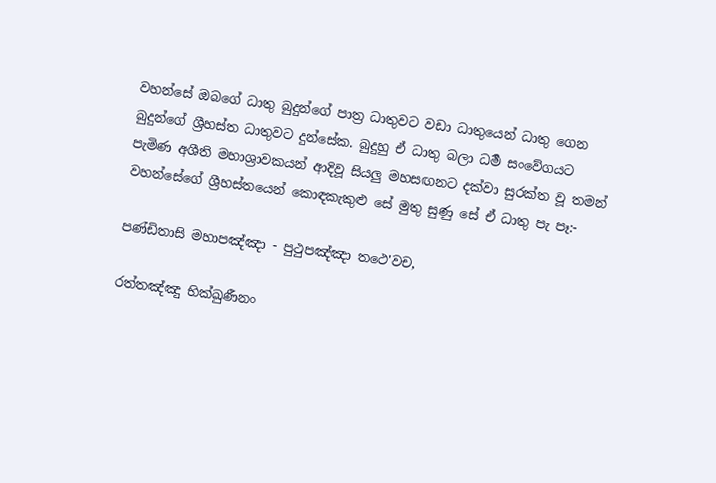වහන්සේ ඔබගේ ධාතු බුදුන්ගේ පාත්‍ර ධාතුවට වඩා ධාතුයෙන් ධාතු ගෙන බුදුන්ගේ ශ්‍රීහස්ත ධාතුවට දුන්සේක. බුදුහු ඒ ධාතු බලා ධර්‍ම සංවේගයට පැමිණ අශීති මහාශ්‍රාවකයන් ආදිවූ සියලු මහසඟනට දක්වා සුරක්ත වූ තමන් වහන්සේගේ ශ්‍රීහස්තයෙන් කොඳකැකුළු සේ මුතු සුණු සේ ඒ ධාතු පැ පෑ:-

පණ්ඩිතාසි මහාපඤ්ඤා - පුථුපඤ්ඤා තථෙ'වච,

රත්තඤ්ඤු භික්ඛුණීනං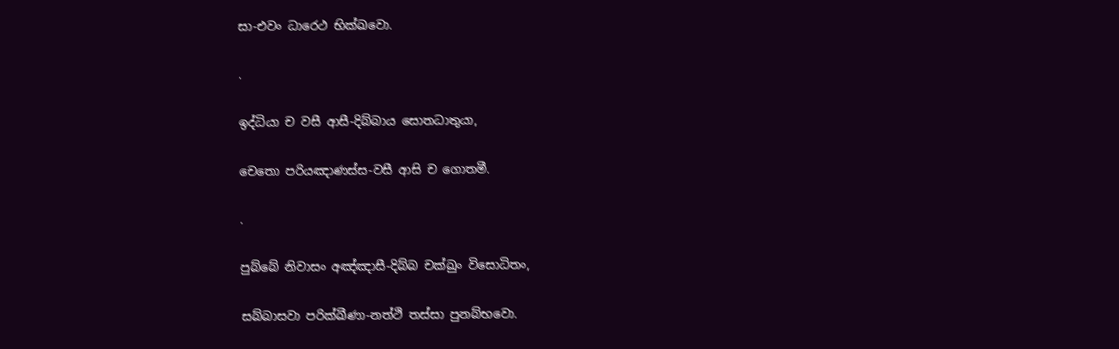සා-එවං ධාරෙථ භික්ඛවො.

.

ඉද්ධියා ච වසී ආසී-දිබ්බාය සොතධාතුයා,

චෙතො පරියඤාණස්ස-වසී ආසි ච ගොතමී.

.

පුබ්බේ නිවාසං අඤ්ඤාසී-දිබ්බ චක්ඛුං විසොධිතං,

සබ්බාසවා පරික්ඛීණා-නත්ථි තස්සා පුනබ්භවො.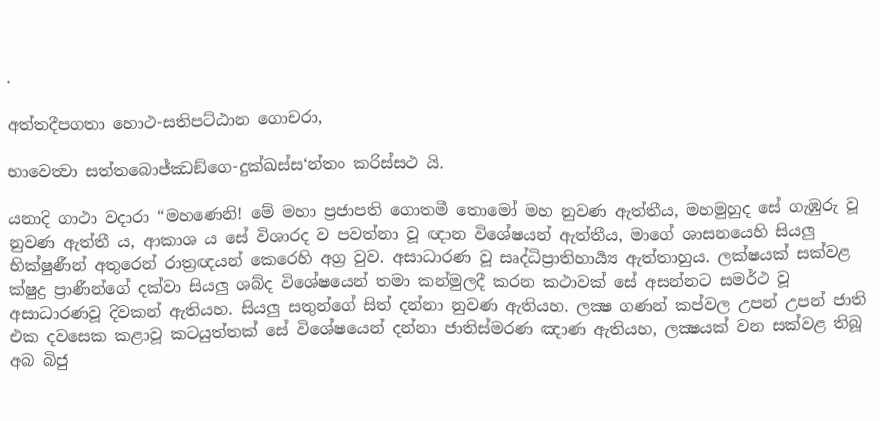.

අත්තදීපගතා හොථ-සතිපට්ඨාන ගොචරා,

භාවෙත්‍වා සත්තබොජ්ඣඞ්ගෙ-දුක්ඛස්ස‘න්තං කරිස්සථ යි.

යනාදි ගාථා වදාරා “මහණෙනි! මේ මහා ප්‍රජාපති ගොතමී තොමෝ මහ නුවණ ඇත්තීය, මහමුහුද සේ ගැඹුරු වූ නුවණ ඇත්තී ය, ආකාශ ය සේ විශාරද ව පවත්නා වූ ඥාන විශේෂයන් ඇත්තීය, මාගේ ශාසනයෙහි සියලු භික්ෂුණීන් අතුරෙන් රාත්‍රඥයන් කෙරෙහි අග්‍ර වුව. අසාධාරණ වූ සෘද්ධිප්‍රාතිහාර්‍ය්‍ය ඇත්තාහුය. ලක්ෂයක් සක්වළ ක්ෂුද්‍ර ප්‍රාණීන්ගේ දක්වා සියලු ශබ්ද විශේෂයෙන් තමා කන්මුලදී කරන කථාවක් සේ අසන්නට සමර්ථ වූ අසාධාරණවූ දිවකන් ඇතියහ. සියලු සතුන්ගේ සිත් දන්නා නුවණ ඇතියහ. ලක්‍ෂ ගණන් කප්වල උපන් උපන් ජාති එක දවසෙක කළාවූ කටයුත්තක් සේ විශේෂයෙන් දන්නා ජාතිස්මරණ ඤාණ ඇතියහ, ලක්‍ෂයක් වන සක්වළ තිබූ අබ බිජු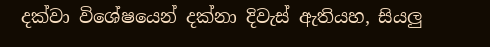දක්වා විශේෂයෙන් දක්නා දිවැස් ඇතියහ, සියලු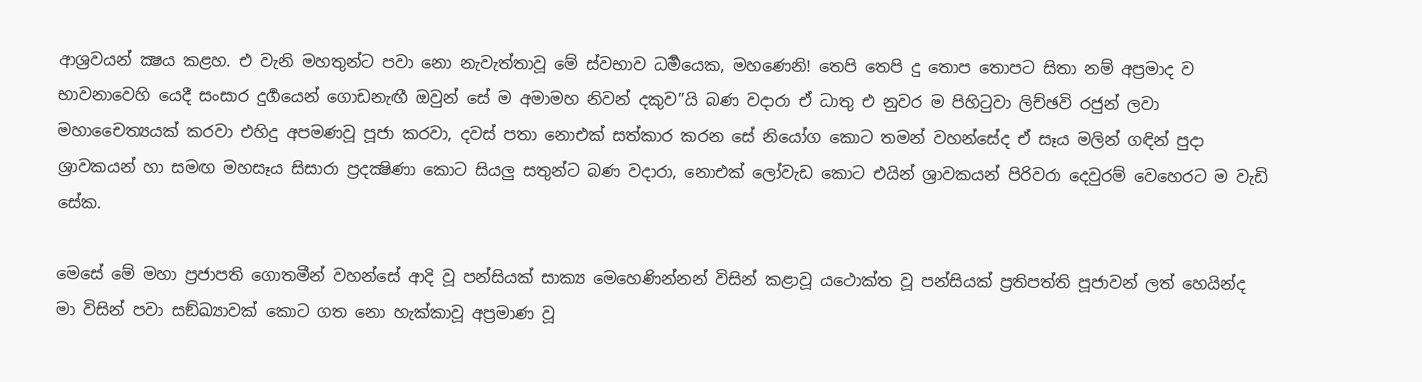ආශ්‍රවයන් ක්‍ෂය කළහ. එ වැනි මහතුන්ට පවා නො නැවැත්තාවූ මේ ස්වභාව ධර්‍මයෙක, මහණෙනි! තෙපි තෙපි දු තොප තොපට සිතා නම් අප්‍රමාද ව භාවනාවෙහි යෙදී සංසාර දුර්‍ගයෙන් ගොඩනැඟී ඔවුන් සේ ම අමාමහ නිවන් දකුව”යි බණ වදාරා ඒ ධාතු එ නුවර ම පිහිටුවා ලිච්ඡවි රජුන් ලවා මහාචෛත්‍යයක් කරවා එහිදු අපමණවූ පූජා කරවා, දවස් පතා නොඑක් සත්කාර කරන සේ නියෝග කොට තමන් වහන්සේද ඒ සෑය මලින් ගඳින් පුදා ශ්‍රාවකයන් හා සමඟ මහසෑය සිසාරා ප්‍රදක්‍ෂිණා කොට සියලු සතුන්ට බණ වදාරා, නොඑක් ලෝවැඩ කොට එයින් ශ්‍රාවකයන් පිරිවරා දෙවුරම් වෙහෙරට ම වැඩි සේක.

මෙසේ මේ මහා ප්‍රජාපති ගොතමීන් වහන්සේ ආදි වූ පන්සියක් සාක්‍ය මෙහෙණින්නන් විසින් කළාවූ යථොක්ත වූ පන්සියක් ප්‍රතිපත්ති පූජාවන් ලත් හෙයින්ද මා විසින් පවා සඞ්ඛ්‍යාවක් කොට ගත නො හැක්කාවූ අප්‍රමාණ වූ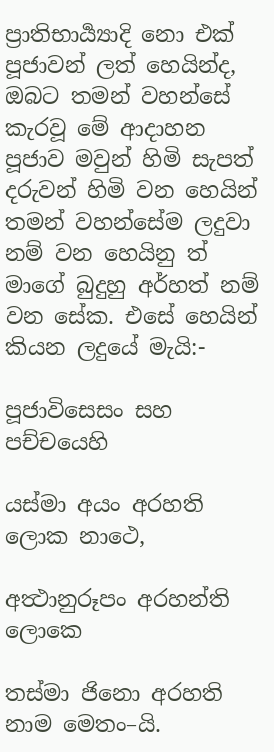ප්‍රාතිභාර්‍ය්‍යාදි නො එක් පූජාවන් ලත් හෙයින්ද, ඔබට තමන් වහන්සේ කැරවූ මේ ආදාහන පූජාව මවුන් හිමි සැපත් දරුවන් හිමි වන හෙයින් තමන් වහන්සේම ලදුවා නම් වන හෙයිනු ත් මාගේ බුදුහු අර්හත් නම් වන සේක. එසේ හෙයින් කියන ලදුයේ මැයි:-

පූජාවිසෙසං සහ පච්චයෙහි

යස්මා අයං අරහති ලොක නාථෙ,

අත්‍ථානුරූපං අරහන්ති ලොකෙ

තස්මා ජිනො අරහති නාම මෙතං–යි.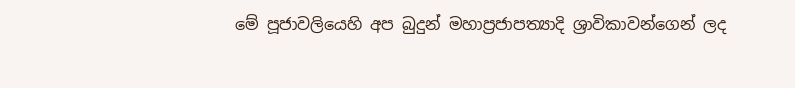මේ පූජාවලියෙහි අප බුදුන් මහාප්‍රජාපත්‍යාදි ශ්‍රාවිකාවන්ගෙන් ලද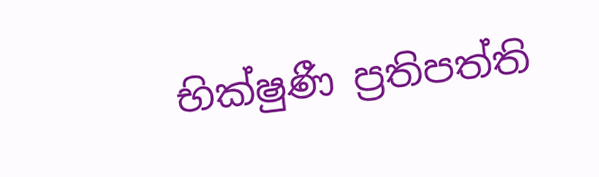භික්ෂුණී ප්‍රතිපත්ති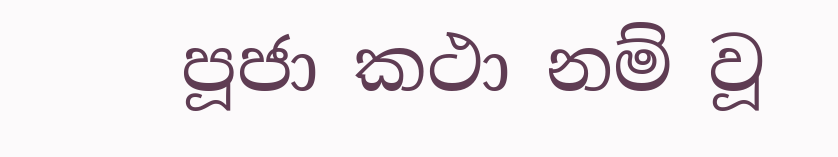පූජා කථා නම් වූ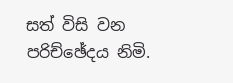සත් විසි වන පරිච්ඡේදය නිමි.